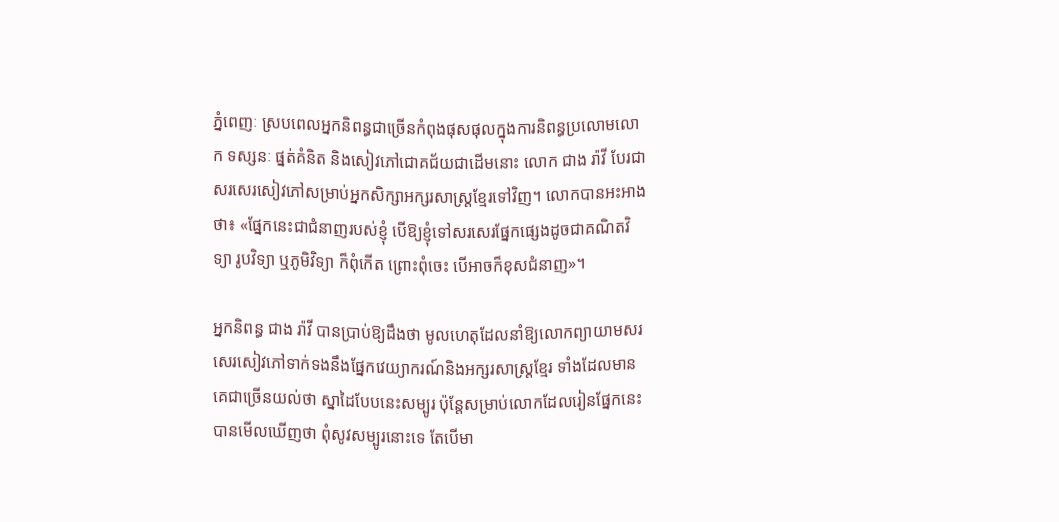ភ្នំពេញៈ ស្របពេលអ្នកនិពន្ធជាច្រើនកំពុងផុសផុលក្នុងការនិពន្ធប្រលោមលោក ទស្សនៈ ផ្នត់គំនិត និងសៀវភៅជោគជ័យជាដើមនោះ លោក ជាង រ៉ាវី បែរជាសរសេរសៀវភៅសម្រាប់អ្នកសិក្សាអក្សរសាស្ត្រខ្មែរទៅវិញ។ លោកបានអះអាងថា៖ «ផ្នែកនេះជាជំនាញរបស់ខ្ញុំ បើឱ្យខ្ញុំទៅសរសេរផ្នែកផ្សេងដូចជាគណិតវិទ្យា រូបវិទ្យា ឬភូមិវិទ្យា ក៏ពុំកើត ព្រោះពុំចេះ បើអាចក៏ខុសជំនាញ»។

អ្នកនិពន្ធ ជាង រ៉ាវី បានប្រាប់ឱ្យដឹងថា មូលហេតុដែលនាំឱ្យលោកព្យាយាមសរសេរសៀវភៅទាក់ទងនឹងផ្នែកវេយ្យាករណ៍និងអក្សរសាស្ត្រខ្មែរ ទាំងដែលមានគេជាច្រើនយល់ថា ស្នាដៃបែបនេះសម្បូរ ប៉ុន្តែសម្រាប់លោកដែលរៀនផ្នែកនេះបានមើលឃើញថា ពុំសូវសម្បូរនោះទេ តែបើមា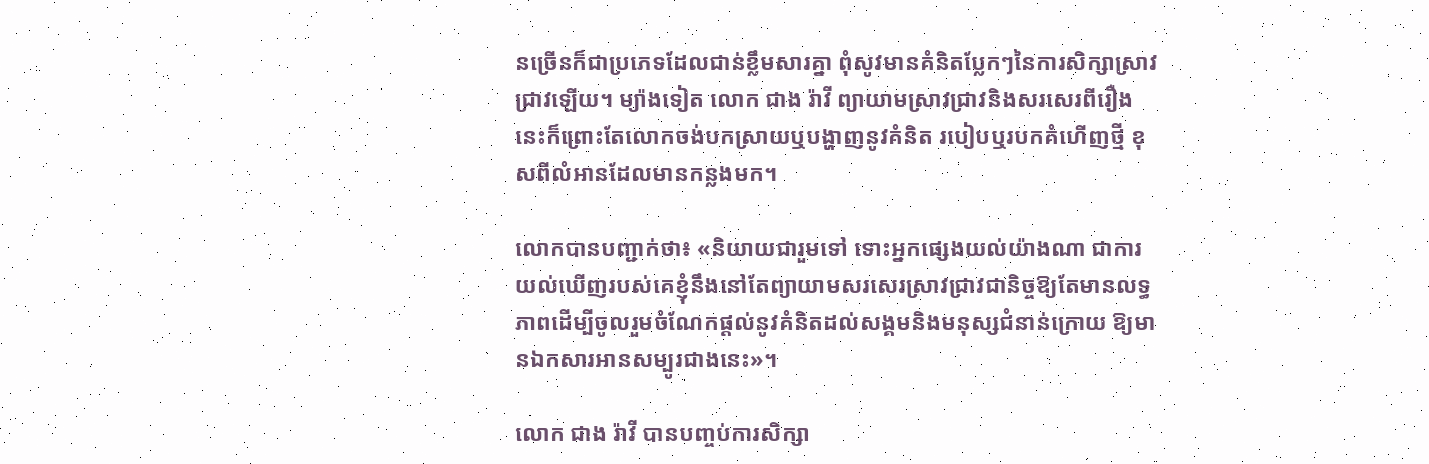នច្រើនក៏ជាប្រភេទដែលជាន់ខ្លឹមសារគ្នា ពុំសូវមានគំនិតប្លែកៗនៃការសិក្សាស្រាវជ្រាវឡើយ។ ម្យ៉ាងទៀត លោក ជាង រ៉ាវី ព្យាយាមស្រាវជ្រាវនិងសរសេរពីរឿងនេះក៏ព្រោះតែលោកចង់បកស្រាយឬបង្ហាញនូវគំនិត របៀបឬរបកគំហើញថ្មី ខុសពីលំអានដែលមានកន្លងមក។

លោកបានបញ្ជាក់ថា៖ «និយាយជារួមទៅ ទោះអ្នកផ្សេងយល់យ៉ាងណា ជាការយល់ឃើញរបស់គេខ្ញុំនឹងនៅតែព្យាយាមសរសេរស្រាវជ្រាវជានិច្ចឱ្យតែមានលទ្ធភាពដើម្បីចូលរួមចំណែកផ្ដល់នូវគំនិតដល់សង្គមនិងមនុស្សជំនាន់ក្រោយ ឱ្យមានឯកសារអានសម្បូរជាងនេះ»។

លោក ជាង រ៉ាវី បានបញ្ចប់ការសិក្សា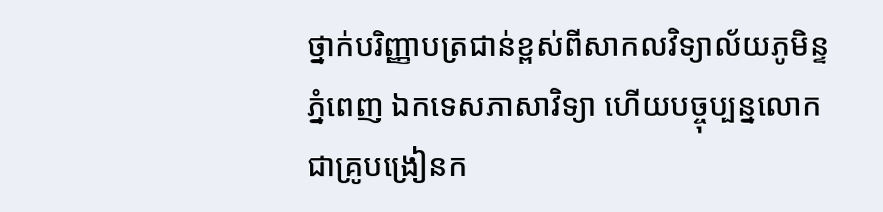ថ្នាក់បរិញ្ញាបត្រជាន់ខ្ពស់ពីសាកលវិទ្យាល័យភូមិន្ទភ្នំពេញ ឯកទេសភាសាវិទ្យា ហើយបច្ចុប្បន្នលោកជាគ្រូបង្រៀនក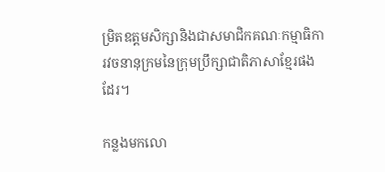ម្រិតឧត្តមសិក្សានិងជាសមាជិកគណៈកម្មាធិការវចនានុក្រមនៃក្រុមប្រឹក្សាជាតិភាសាខ្មែរផងដែរ។

កន្លងមកលោ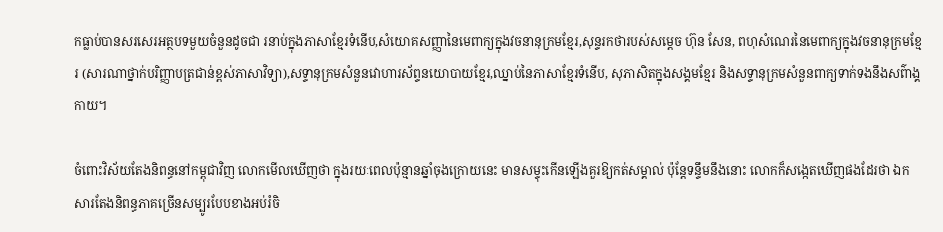កធ្លាប់បានសរសេរអត្ថបទមួយចំនួនដូចជា រនាប់ក្នុងភាសាខ្មែរទំនើប,សំយោគសញ្ញានៃមេពាក្យក្នុងវចនានុក្រមខ្មែរ,សុន្ទរកថារបស់សម្ដេច ហ៊ុន សែន, ពហុសំណេរនៃមេពាក្យក្នុងវចនានុក្រមខ្មែរ (សារណាថ្នាក់បរិញ្ញាបត្រជាន់ខ្ពស់ភាសាវិទ្យា),សទ្ទានុក្រមសំនួនវោហារស័ព្ទនយោបាយខ្មែរ,ឈ្នាប់នៃភាសាខ្មែរទំនើប, សុភាសិតក្នុងសង្គមខ្មែរ និងសទ្ទានុក្រមសំនួនពាក្យទាក់ទងនឹងសព៌ាង្គកាយ។

ចំពោះវិស័យតែងនិពន្ធនៅកម្ពុជាវិញ លោកមើលឃើញថា ក្នុងរយៈពេលប៉ុន្មានឆ្នាំចុងក្រោយនេះ មានសម្ទុះកើនឡើងគួរឱ្យកត់សម្គាល់ ប៉ុន្តែទន្ទឹមនឹងនោះ លោកក៏សង្កេតឃើញផងដែរថា ឯកសារតែងនិពន្ធភាគច្រើនសម្បូរបែបខាងអប់រំចិ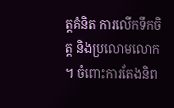ត្តគំនិត ការលើកទឹកចិត្ត និងប្រលោមលោក។ ចំពោះការតែងនិព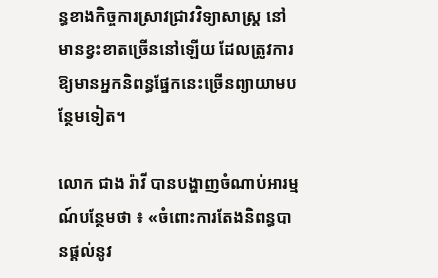ន្ធខាងកិច្ចការស្រាវជ្រាវវិទ្យាសាស្ត្រ នៅមានខ្វះខាតច្រើននៅឡើយ ដែលត្រូវការឱ្យមានអ្នកនិពន្ធផ្នែកនេះច្រើនព្យាយាមបន្ថែមទៀត។

លោក ជាង រ៉ាវី បានបង្ហាញចំណាប់អារម្មណ៍បន្ថែមថា ៖ «ចំពោះការតែងនិពន្ធបានផ្ដល់នូវ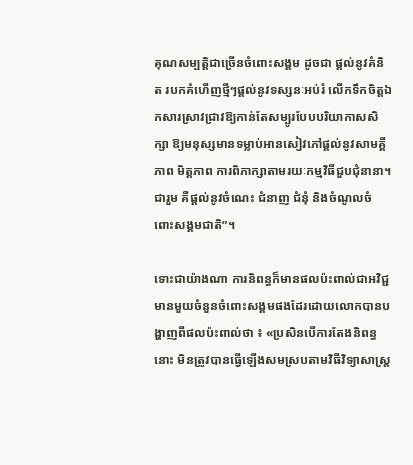គុណសម្បត្តិជាច្រើនចំពោះសង្គម ដូចជា ផ្ដល់នូវគំនិត របកគំហើញថ្មីៗផ្ដល់នូវទស្សនៈអប់រំ លើកទឹកចិត្តឯកសារស្រាវជ្រាវឱ្យកាន់តែសម្បូរបែបបរិយាកាសសិក្សា ឱ្យមនុស្សមានទម្លាប់អានសៀវភៅផ្ដល់នូវសាមគ្គីភាព មិត្តភាព ការពិភាក្សាតាមរយៈកម្មវិធីជួបជុំនានា។ ជារួម គឺផ្ដល់នូវចំណេះ ជំនាញ ជំនុំ និងចំណូលចំពោះសង្គមជាតិ”។

ទោះជាយ៉ាងណា ការនិពន្ធក៏មានផលប៉ះពាល់ជាអវិជ្ជមានមួយចំនួនចំពោះសង្គមផងដែរដោយលោកបានបង្ហាញពីផលប៉ះពាល់ថា ៖ «ប្រសិនបើការតែងនិពន្ធនោះ មិនត្រូវបានធ្វើឡើងសមស្របតាមវិធីវិទ្យាសាស្ត្រ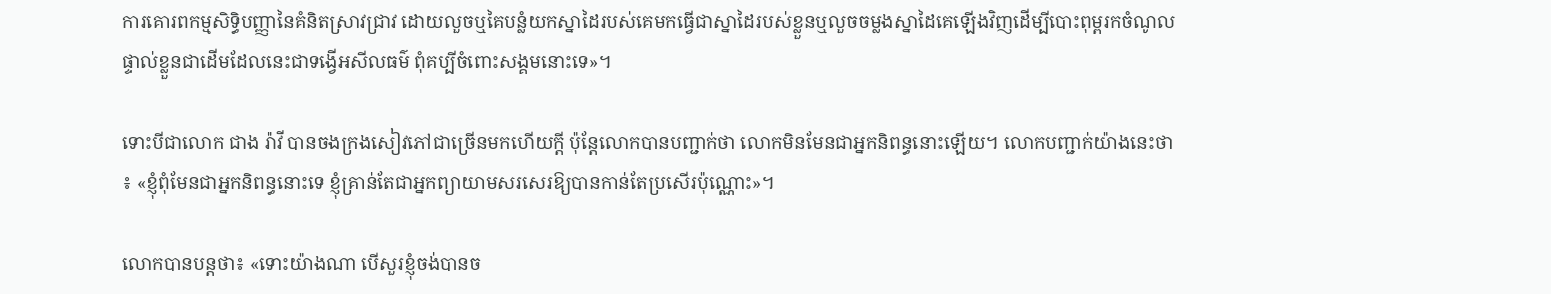ការគោរពកម្មសិទ្ធិបញ្ញានៃគំនិតស្រាវជ្រាវ ដោយលួចឬគៃបន្លំយកស្នាដៃរបស់គេមកធ្វើជាស្នាដៃរបស់ខ្លួនឬលួចចម្លងស្នាដៃគេឡើងវិញដើម្បីបោះពុម្ពរកចំណូលផ្ទាល់ខ្លួនជាដើមដែលនេះជាទង្វើអសីលធម៌ ពុំគប្បីចំពោះសង្គមនោះទេ»។

ទោះបីជាលោក ជាង រ៉ាវី បានចងក្រងសៀវភៅជាច្រើនមកហើយក្ដី ប៉ុន្តែលោកបានបញ្ជាក់ថា លោកមិនមែនជាអ្នកនិពន្ធនោះឡើយ។ លោកបញ្ជាក់យ៉ាងនេះថា ៖ «ខ្ញុំពុំមែនជាអ្នកនិពន្ធនោះទេ ខ្ញុំគ្រាន់តែជាអ្នកព្យាយាមសរសេរឱ្យបានកាន់តែប្រសើរប៉ុណ្ណោះ»។

លោកបានបន្តថា៖ «ទោះយ៉ាងណា បើសួរខ្ញុំចង់បានច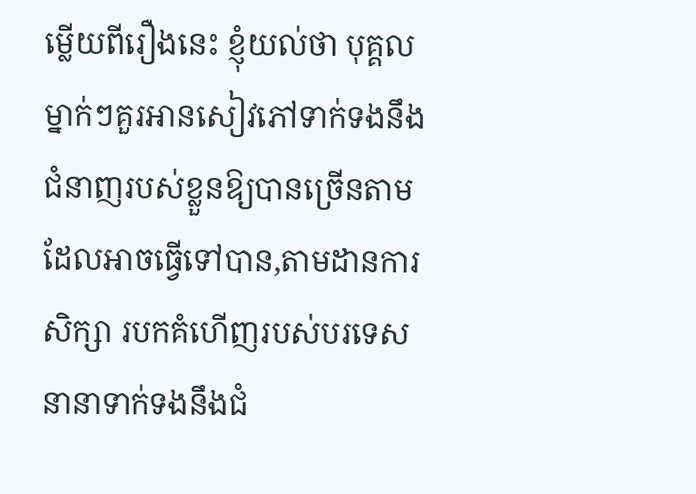ម្លើយពីរឿងនេះ ខ្ញុំយល់ថា បុគ្គលម្នាក់ៗគួរអានសៀវភៅទាក់ទងនឹងជំនាញរបស់ខ្លួនឱ្យបានច្រើនតាមដែលអាចធ្វើទៅបាន,តាមដានការសិក្សា របកគំហើញរបស់បរទេសនានាទាក់ទងនឹងជំ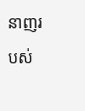នាញរបស់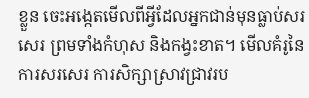ខ្លួន ចេះអង្កេតមើលពីអ្វីដែលអ្នកជាន់មុនធ្លាប់សរសេរ ព្រមទាំងកំហុស និងកង្វះខាត។ មើលគំរូនៃការសរសេរ ការសិក្សាស្រាវជ្រាវរប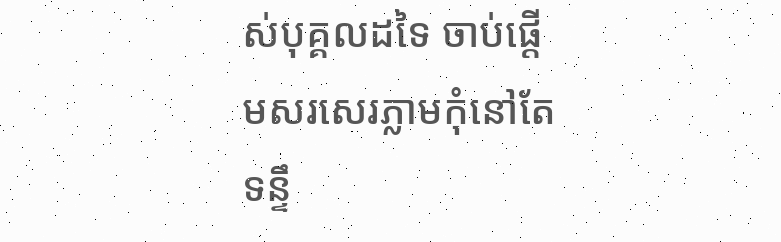ស់បុគ្គលដទៃ ចាប់ផ្ដើមសរសេរភ្លាមកុំនៅតែទន្ទឹ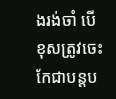ងរង់ចាំ បើខុសត្រូវចេះកែជាបន្តប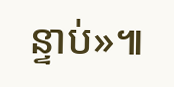ន្ទាប់»៕